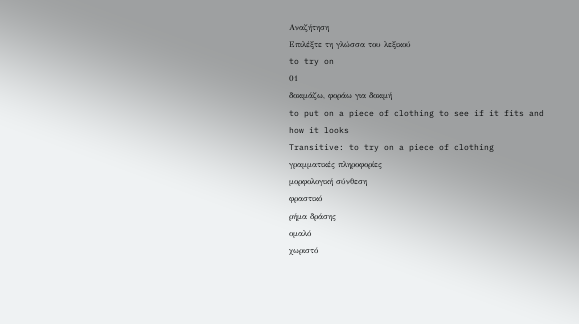Αναζήτηση
Επιλέξτε τη γλώσσα του λεξικού
to try on
01
δοκιμάζω, φοράω για δοκιμή
to put on a piece of clothing to see if it fits and how it looks
Transitive: to try on a piece of clothing
γραμματικές πληροφορίες
μορφολογική σύνθεση
φραστικό
ρήμα δράσης
ομαλό
χωριστό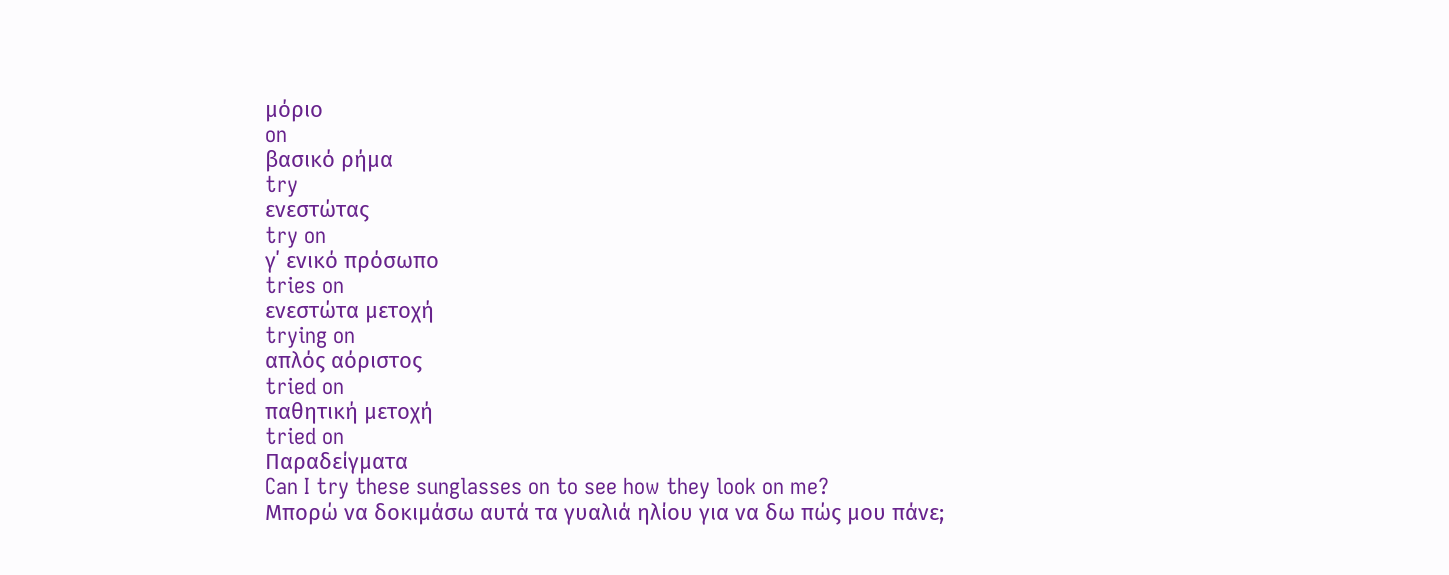μόριο
on
βασικό ρήμα
try
ενεστώτας
try on
γ΄ ενικό πρόσωπο
tries on
ενεστώτα μετοχή
trying on
απλός αόριστος
tried on
παθητική μετοχή
tried on
Παραδείγματα
Can I try these sunglasses on to see how they look on me?
Μπορώ να δοκιμάσω αυτά τα γυαλιά ηλίου για να δω πώς μου πάνε;